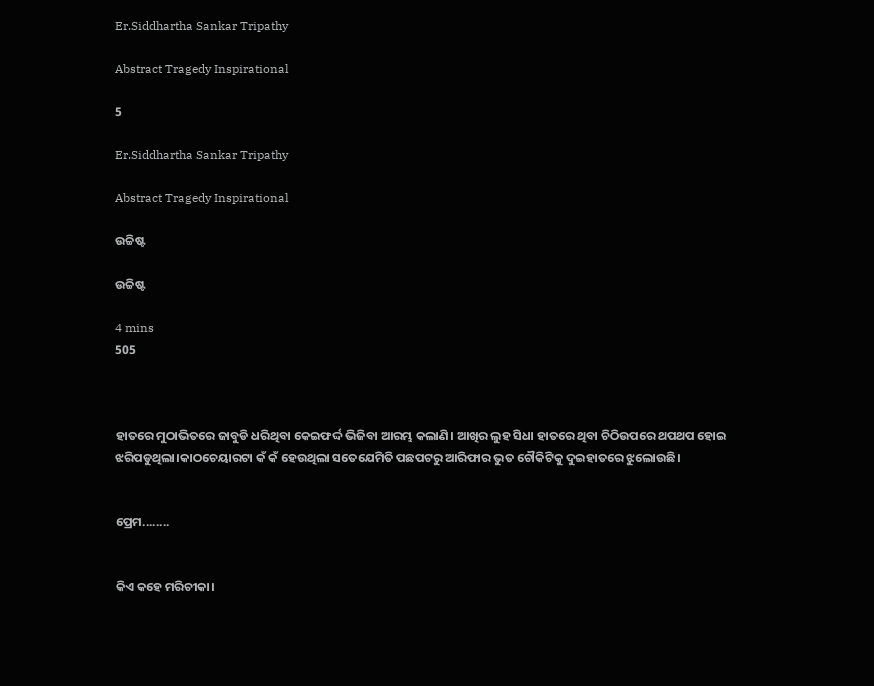Er.Siddhartha Sankar Tripathy

Abstract Tragedy Inspirational

5

Er.Siddhartha Sankar Tripathy

Abstract Tragedy Inspirational

ଉଚ୍ଚିଷ୍ଟ

ଉଚ୍ଚିଷ୍ଟ

4 mins
505



ହାତରେ ମୁଠାଭିତରେ ଜାବୁଡି ଧରିଥିବା କେଇଫର୍ଦ୍ଦ ଭିଜିବା ଆରମ୍ଭ କଲାଣି। ଆଖିର ଲୁହ ସିଧା ହାତରେ ଥିବା ଚିଠିଉପରେ ଥପଥପ ହୋଇ ଝରିପଡୁଥିଲା।କାଠଚେୟାରଟା କଁ କଁ ହେଉଥିଲା ସତେଯେମିତି ପଛପଟରୁ ଆରିଫାର ଭୁତ ଚୌକିଟିକୁ ଦୁଇହାତରେ ଝୁଲୋଉଛି।


ପ୍ରେମ........


କିଏ କହେ ମରିଚୀକା।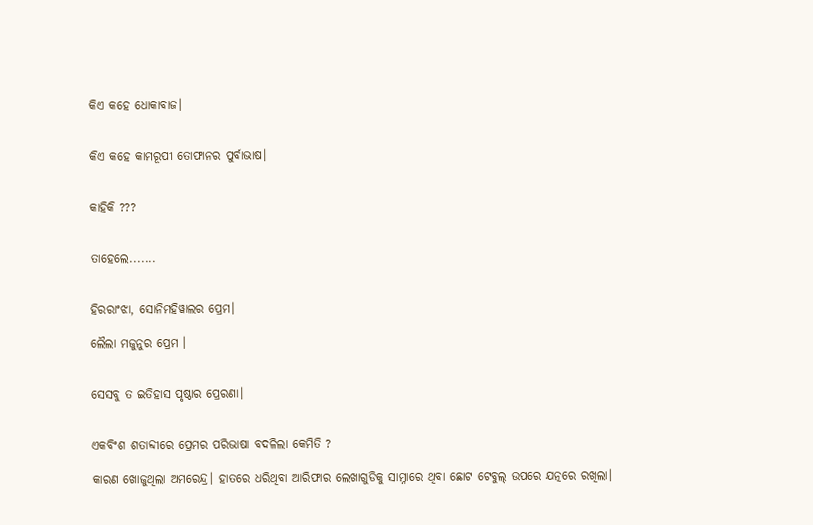କିଏ କହେ ଧୋକାବାଜ।


କିଏ କହେ କାମରୂପୀ ତୋଫାନର ପୁର୍ବାଭାଷ।


କାହିକି ???


ତାହେଲେ.......


ହିରରାଂଝା, ସୋନିମହିୱାଲର ପ୍ରେମ।

ଲୈଲା ମଜୁନୁର ପ୍ରେମ ।


ସେସବୁ ତ ଇତିହାସ ପୃଷ୍ଠାର ପ୍ରେରଣା।


ଏକବିଂଶ ଶତାବ୍ଦୀରେ ପ୍ରେମର ପରିଭାଷା ବଦଳିଲା କେମିତି ?

କାରଣ ଖୋଜୁଥିଲା ଅମରେନ୍ଦ୍ର। ହାତରେ ଧରିଥିବା ଆରିଫାର ଲେଖାଗୁଡିକୁ ସାମ୍ନାରେ ଥିବା ଛୋଟ ଟେବୁଲ୍ ଉପରେ ଯତ୍ନରେ ରଖିଲା।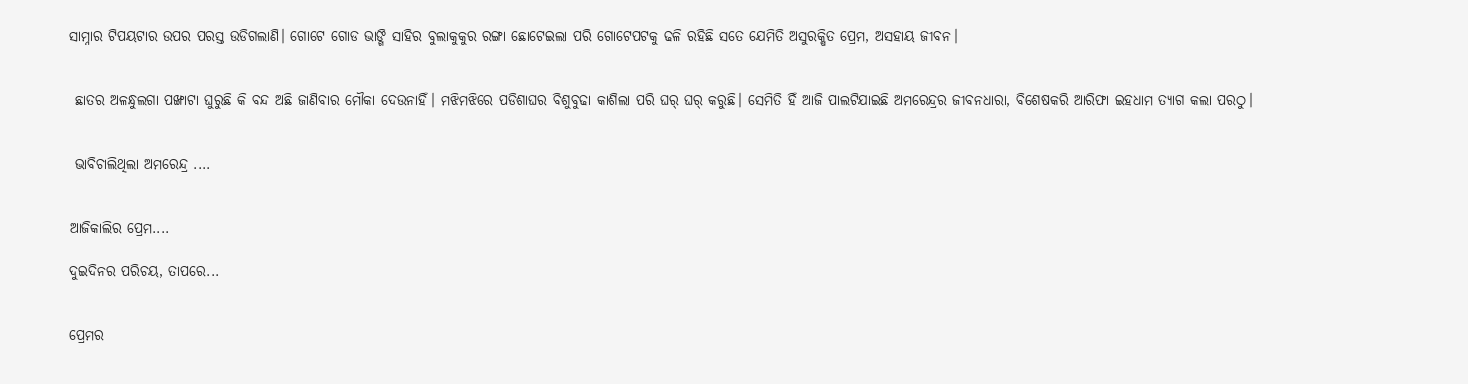ସାମ୍ନାର ଟିପୟଟାର ଉପର ପରସ୍ତ ଉଡିଗଲାଣି। ଗୋଟେ ଗୋଡ ଭାଙ୍ଗି ସାହିର ବୁଲାକୁକୁର ରଙ୍ଗା ଛୋଟେଇଲା ପରି ଗୋଟେପଟକୁ ଢଳି ରହିଛି ସତେ ଯେମିତି ଅସୁରକ୍ଷିତ ପ୍ରେମ, ଅସହାୟ ଜୀବନ।


 ଛାତର ଅଳନ୍ଧୁଲଗା ପଙ୍ଖାଟା ଘୁରୁଛି କି ବନ୍ଦ ଅଛି ଜାଣିବାର ମୌକା ଦେଉନାହିଁ। ମଝିମଝିରେ ପଡିଶାଘର ବିଶୁବୁଢା କାଶିଲା ପରି ଘର୍ ଘର୍ କରୁଛି। ସେମିତି ହିଁ ଆଜି ପାଲଟିଯାଇଛି ଅମରେନ୍ଦ୍ରର ଜୀବନଧାରା, ବିଶେଷକରି ଆରିଫା ଇହଧାମ ତ୍ୟାଗ କଲା ପରଠୁ।


 ଭାବିଚାଲିଥିଲା ଅମରେନ୍ଦ୍ର ....


ଆଜିକାଲିର ପ୍ରେମ....

ଦୁଇଦିନର ପରିଚୟ, ତାପରେ...


ପ୍ରେମର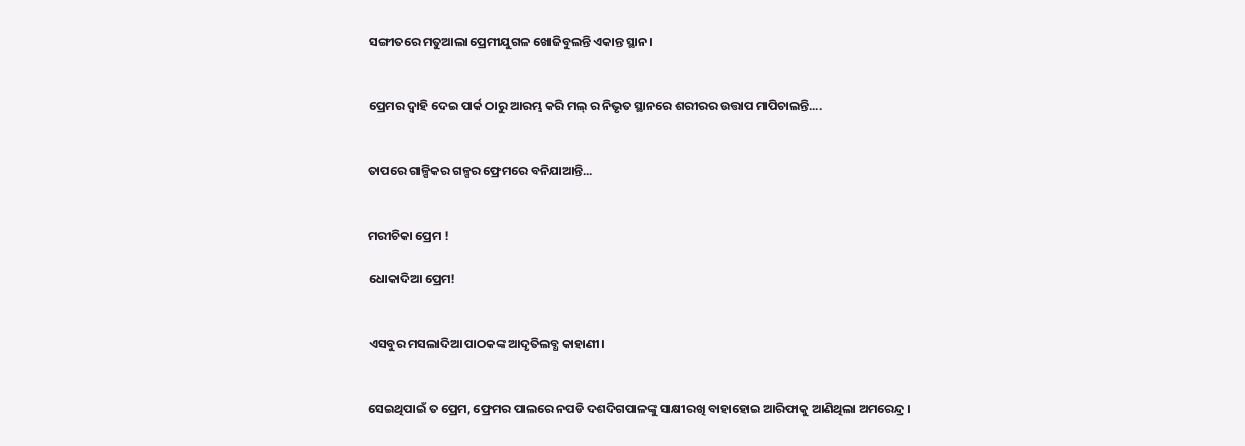ସଙ୍ଗୀତରେ ମତୁଆଲା ପ୍ରେମୀଯୁଗଳ ଖୋଜିବୁଲନ୍ତି ଏକାନ୍ତ ସ୍ଥାନ।


ପ୍ରେମର ଦ୍ୱାହି ଦେଇ ପାର୍କ ଠାରୁ ଆରମ୍ଭ କରି ମଲ୍ ର ନିଭୃତ ସ୍ଥାନରେ ଶରୀରର ଉତ୍ତାପ ମାପିଚାଲନ୍ତି....


ତାପରେ ଗାଳ୍ପିକର ଗଳ୍ପର ଫ୍ରେମରେ ବନିଯାଆନ୍ତି...


ମରୀଚିକା ପ୍ରେମ !

ଧୋକାଦିଆ ପ୍ରେମ!


ଏସବୁର ମସଲାଦିଆ ପାଠକଙ୍କ ଆଦୃତିଲବ୍ଧ କାହାଣୀ।


ସେଇଥିପାଇଁ ତ ପ୍ରେମ, ଫ୍ରେମର ପାଲରେ ନପଡି ଦଶଦିଗପାଳଙ୍କୁ ସାକ୍ଷୀରଖି ବାହାହୋଇ ଆରିଫାକୁ ଆଣିଥିଲା ଅମରେନ୍ଦ୍ର ।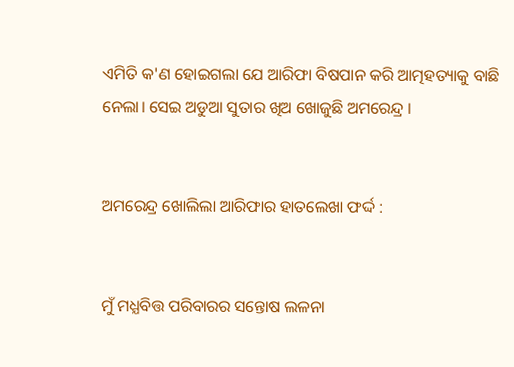ଏମିତି କ'ଣ ହୋଇଗଲା ଯେ ଆରିଫା ବିଷପାନ କରି ଆତ୍ମହତ୍ୟାକୁ ବାଛି ନେଲା। ସେଇ ଅଡୁଆ ସୁତାର ଖିଅ ଖୋଜୁଛି ଅମରେନ୍ଦ୍ର ।


ଅମରେନ୍ଦ୍ର ଖୋଲିଲା ଆରିଫାର ହାତଲେଖା ଫର୍ଦ୍ଦ :


ମୁଁ ମଧ୍ଯବିତ୍ତ ପରିବାରର ସନ୍ତୋଷ ଲଳନା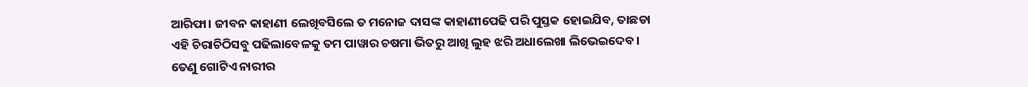ଆରିଫା। ଜୀବନ କାହାଣୀ ଲେଖିବସିଲେ ତ ମନୋଜ ଦାସଙ୍କ କାହାଣୀପେଢି ପରି ପୁସ୍ତକ ହୋଇଯିବ, ତାଛଡା ଏହି ଚିରାଚିଠିସବୁ ପଢିଲାବେଳକୁ ତମ ପାୱାର ଚଷମା ଭିତରୁ ଆଖି ଲୁହ ଝରି ଅଧାଲେଖା ଲିଭେଇଦେବ। ତେଣୁ ଗୋଟିଏ ନାରୀର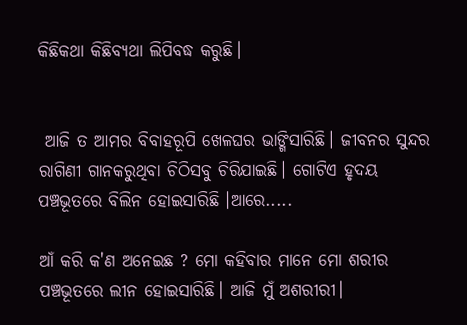କିଛିକଥା କିଛିବ୍ୟଥା ଲିପିବଦ୍ଧ କରୁଛି।


 ଆଜି ତ ଆମର ବିବାହରୂପି ଖେଳଘର ଭାଙ୍ଗିସାରିଛି। ଜୀବନର ସୁନ୍ଦର ରାଗିଣୀ ଗାନକରୁଥିବା ଚିଠିସବୁ ଚିରିଯାଇଛି। ଗୋଟିଏ ହୃଦୟ ପଞ୍ଚଭୂତରେ ବିଲିନ ହୋଇସାରିଛି ।ଆରେ.....

ଆଁ କରି କ'ଣ ଅନେଇଛ ? ମୋ କହିବାର ମାନେ ମୋ ଶରୀର ପଞ୍ଚଭୂତରେ ଲୀନ ହୋଇସାରିଛି। ଆଜି ମୁଁ ଅଶରୀରୀ।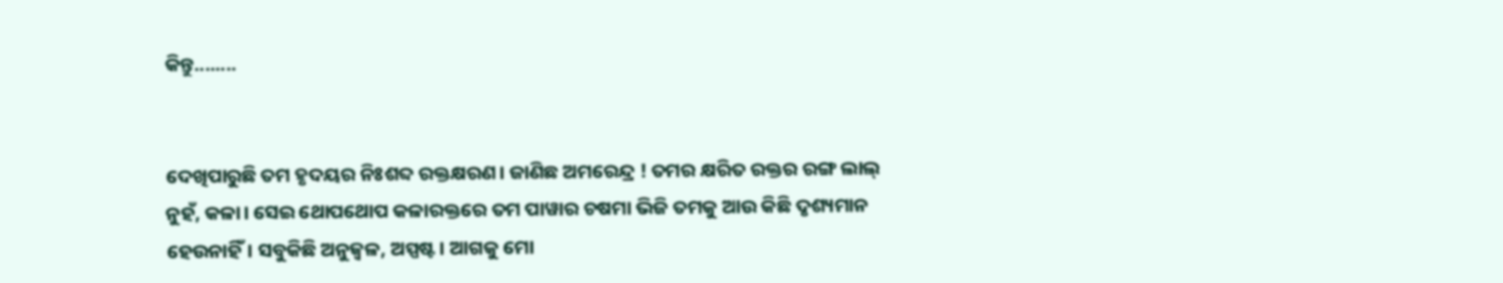କିନ୍ତୁ........


ଦେଖିପାରୁଛି ତମ ହୃଦୟର ନିଃଶବ୍ଦ ରକ୍ତକ୍ଷରଣ। ଜାଣିଛ ଅମରେନ୍ଦ୍ର ! ତମର କ୍ଷରିତ ରକ୍ତର ରଙ୍ଗ ଲାଲ୍ ନୁହଁ, କଳା। ସେଇ ଥୋପଥୋପ କଳାରକ୍ତରେ ତମ ପାୱାର ଚଷମା ଭିଜି ତମକୁ ଆଉ କିଛି ଦୃଶ୍ୟମାନ ହେଉନାହିଁ। ସବୁକିଛି ଅନୁଜ୍ୱଳ, ଅସ୍ପଷ୍ଟ। ଆଗକୁ ମୋ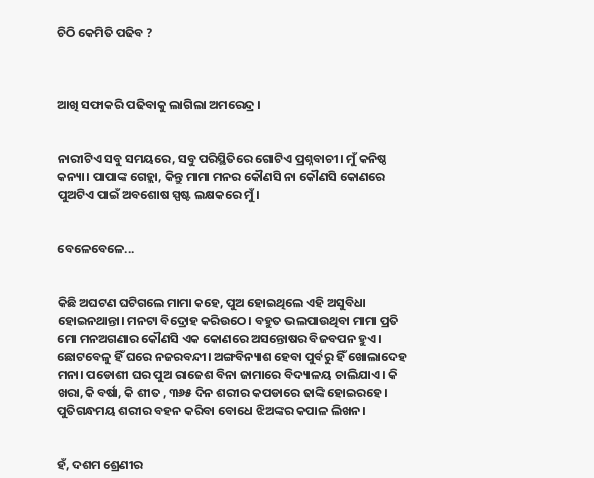ଚିଠି କେମିତି ପଢିବ ?



ଆଖି ସଫାକରି ପଢିବାକୁ ଲାଗିଲା ଅମରେନ୍ଦ୍ର ।


ନାରୀଟିଏ ସବୁ ସମୟରେ, ସବୁ ପରିସ୍ଥିତିରେ ଗୋଟିଏ ପ୍ରଶ୍ନବାଚୀ। ମୁଁ କନିଷ୍ଠ କନ୍ୟା। ପାପାଙ୍କ ଗେହ୍ଲା, କିନ୍ତୁ ମାମା ମନର କୌଣସି ନା କୌଣସି କୋଣରେ ପୁଅଟିଏ ପାଇଁ ଅବଶୋଷ ସ୍ପଷ୍ଟ ଲକ୍ଷକରେ ମୁଁ।


ବେଳେବେଳେ...


କିଛି ଅଘଟଣ ଘଟିଗଲେ ମାମା କହେ, ପୁଅ ହୋଇଥିଲେ ଏହି ଅସୁବିଧା ହୋଇନଥାନ୍ତା। ମନଟା ବିଦ୍ରୋହ କରିଉଠେ। ବହୁତ ଭଲପାଉଥିବା ମାମା ପ୍ରତି ମୋ ମନଅଗଣାର କୌଣସି ଏକ କୋଣରେ ଅସନ୍ତୋଷର ବିଜବପନ ହୁଏ। ଛୋଟବେଳୁ ହିଁ ଘରେ ନଜରବନ୍ଦୀ। ଅଙ୍ଗବିନ୍ୟାଶ ହେବା ପୁର୍ବରୁ ହିଁ ଖୋଲାଦେହ ମନା। ପଡୋଶୀ ଘର ପୁଅ ରାଜେଶ ବିନା ଜାମାରେ ବିଦ୍ୟାଳୟ ଚାଲିଯାଏ । କି ଖରା,କି ବର୍ଷା, କି ଶୀତ , ୩୬୫ ଦିନ ଶରୀର କପଡାରେ ଢାଙ୍କି ହୋଇରହେ। ପୁତିଗନ୍ଧମୟ ଶରୀର ବହନ କରିବା ବୋଧେ ଝିଅଙ୍କର କପାଳ ଲିଖନ।


ହଁ, ଦଶମ ଶ୍ରେଣୀର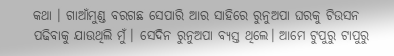କଥା । ଗାଆଁମୁଣ୍ଡ ବରଗଛ ସେପାରି ଆର ସାହିରେ ରୁନୁଅପା ଘରକୁ ଟିଉସନ ପଢିବାକୁ ଯାଉଥିଲି ମୁଁ। ସେଦିନ ରୁନୁଅପା ବ୍ୟସ୍ତ ଥିଲେ। ଆମେ ଟୁପୁରୁ ଟାପୁରୁ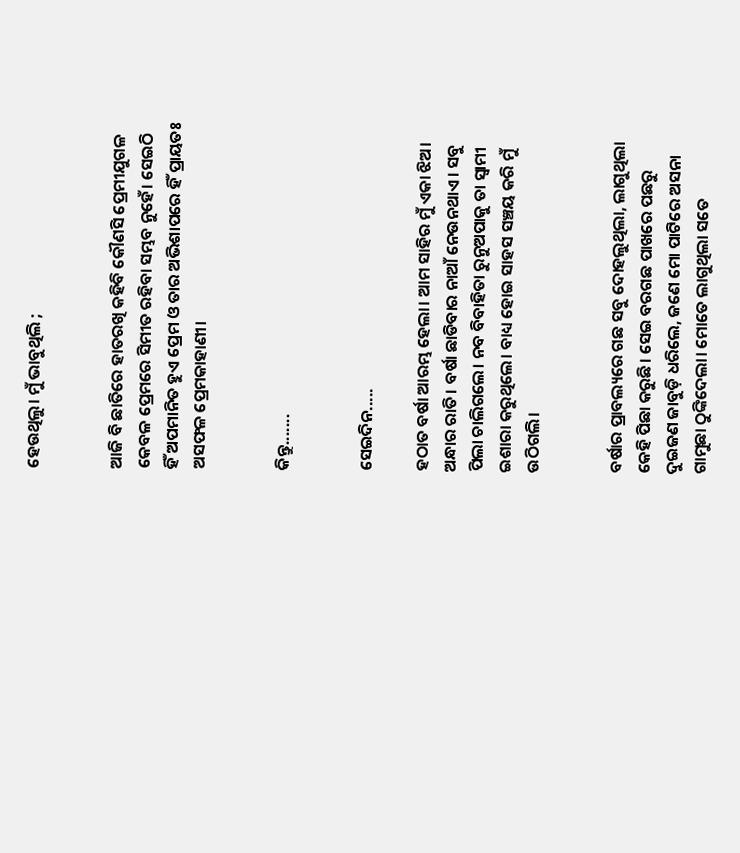ହେଉଥିଲୁ। ମୁଁ ଭାବୁଥିଲି ;


ଆଜି ବି ଛାତିରେ ହାତରଖି କହିବି କୌଣସି ପ୍ରେମୀଯୁଗଳ କେବଳ ପ୍ରେମରେ ସିମୀତ ରହିବା ସମ୍ଭବ ନୁହେଁ। ସେଇଠି ହିଁ ଅପମାନିତ ହୁଏ ପ୍ରେମ ଓ ତାର ଅଭିଶାପରେ ହିଁ ପ୍ରାୟତଃ ଅସଫଳ ପ୍ରେମକାହାଣୀ।


କିନ୍ତୁ.......


ସେଇଦିନ.....

ହଠାତ ବର୍ଷା ଆରମ୍ଭ ହେଲା। ଆମ ସାହିର ମୁଁ ଏକା ଝିଅ। ଅନ୍ଧାର ରାତି। ବର୍ଷା ଛାଡିବାର ନାଆଁ ନେଉନଥାଏ। ସବୁ ପିଲା ଚାଲିଗଲେ। ନବ ବିବାହିତା ରୁନୁଅପାକୁ ତା ସ୍ଵାମୀ ଇଶାରା କରୁଥିଲେ। ବାଧ୍ୟ ହୋଇ ସାହସ ସଞ୍ଚୟ କରି ମୁଁ ଉଠିଗଲି।


ବର୍ଷାର ପ୍ରାବଲ୍ୟରେ ଗଛ ସବୁ ଦୋହଲୁଥିଲା, ଲାଗୁଥିଲା କେହି ପିଛା କରୁଛି। ସେଇ ବରଗଛ ପାଖରେ ପଛରୁ ଦୁଇଜଣ ଜାବୁଡ଼ି ଧରିଲେ, ଜଣେ ମୋ ପାଟିରେ ଅସନା ଗାମୁଛା ଠୁଙ୍କିଦେଲା। ମୋତେ ଲାଗୁଥିଲା ସତେ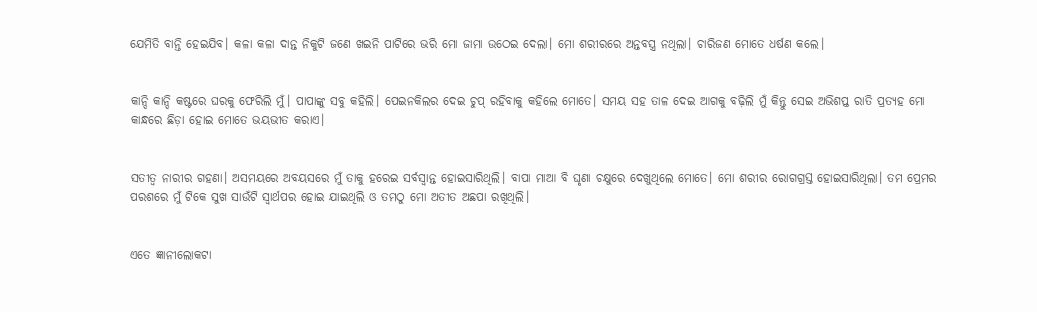ଯେମିତି ବାନ୍ତି ହେଇଯିବ। କଳା କଳା ଦାନ୍ତ ନିକୁଟି ଜଣେ ଖଇନି ପାଟିରେ ଭରି ମୋ ଜାମା ଉଠେଇ ଦେଲା। ମୋ ଶରୀରରେ ଅନ୍ତବସ୍ତ୍ର ନଥିଲା। ଚାରିଜଣ ମୋତେ ଧର୍ଷଣ କଲେ।


କାନ୍ଦି କାନ୍ଦି କଷ୍ଟରେ ଘରକୁ ଫେରିଲି ମୁଁ। ପାପାଙ୍କୁ ସବୁ କହିଲି। ପେଇନକିଲର ଦେଇ ଚୁପ୍ ରହିବାକୁ କହିଲେ ମୋତେ। ସମୟ ସହ ତାଳ ଦେଇ ଆଗକୁ ବଢ଼ିଲି ମୁଁ କିନ୍ତୁ ସେଇ ଅଭିଶପ୍ତ ରାତି ପ୍ରତ୍ୟହ ମୋ କାନ୍ଧରେ ଛିଡ଼ା ହୋଇ ମୋତେ ଭୟଭୀତ କରାଏ।


ସତୀତ୍ୱ ନାରୀର ଗହଣା। ଅସମୟରେ ଅବୟସରେ ମୁଁ ତାକୁ ହରେଇ ସର୍ବସ୍ବାନ୍ତ ହୋଇସାରିଥିଲି। ବାପା ମାଆ ବି ଘୃଣା ଚକ୍ଷୁରେ ଦେଖୁଥିଲେ ମୋତେ। ମୋ ଶରୀର ରୋଗଗ୍ରସ୍ତ ହୋଇସାରିଥିଲା। ତମ ପ୍ରେମର ପରଶରେ ମୁଁ ଟିକେ ସୁଖ ସାଉଁଟି ସ୍ୱାର୍ଥପର ହୋଇ ଯାଇଥିଲି ଓ ତମଠୁ ମୋ ଅତୀତ ଅଛପା ରଖିଥିଲି।


ଏତେ ଜ୍ଞାନୀଲୋକଟା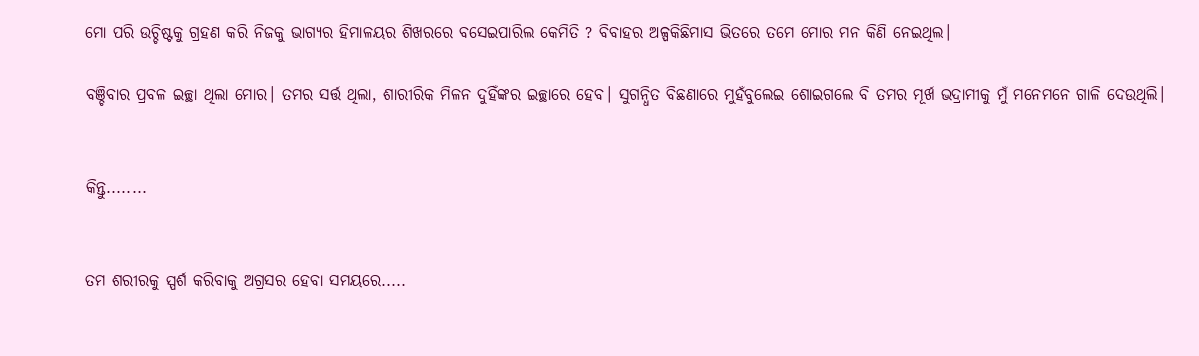ମୋ ପରି ଉଚ୍ଚିଷ୍ଟକୁ ଗ୍ରହଣ କରି ନିଜକୁ ଭାଗ୍ୟର ହିମାଳୟର ଶିଖରରେ ବସେଇପାରିଲ କେମିତି ? ବିବାହର ଅଳ୍ପକିଛିମାସ ଭିତରେ ତମେ ମୋର ମନ କିଣି ନେଇଥିଲ।

ବଞ୍ଚିବାର ପ୍ରବଳ ଇଚ୍ଛା ଥିଲା ମୋର। ତମର ସର୍ତ୍ତ ଥିଲା, ଶାରୀରିକ ମିଳନ ଦୁହିଁଙ୍କର ଇଚ୍ଛାରେ ହେବ। ସୁଗନ୍ଧିତ ବିଛଣାରେ ମୁହଁବୁଲେଇ ଶୋଇଗଲେ ବି ତମର ମୂର୍ଖ ଭଦ୍ରାମୀକୁ ମୁଁ ମନେମନେ ଗାଳି ଦେଉଥିଲି।


କିନ୍ତୁ........


ତମ ଶରୀରକୁ ସ୍ପର୍ଶ କରିବାକୁ ଅଗ୍ରସର ହେବା ସମୟରେ.....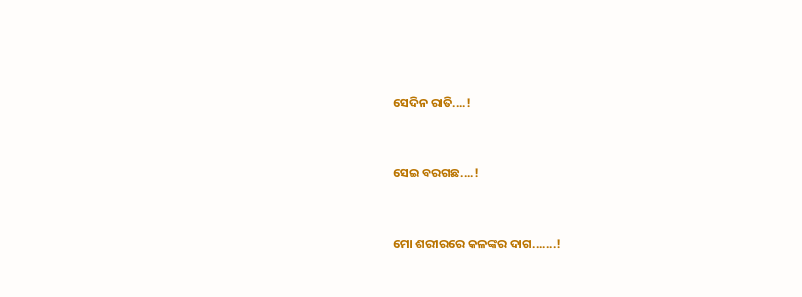ସେଦିନ ରାତି....!


ସେଇ ବରଗଛ....!


ମୋ ଶରୀରରେ କଳଙ୍କର ଦାଗ.......!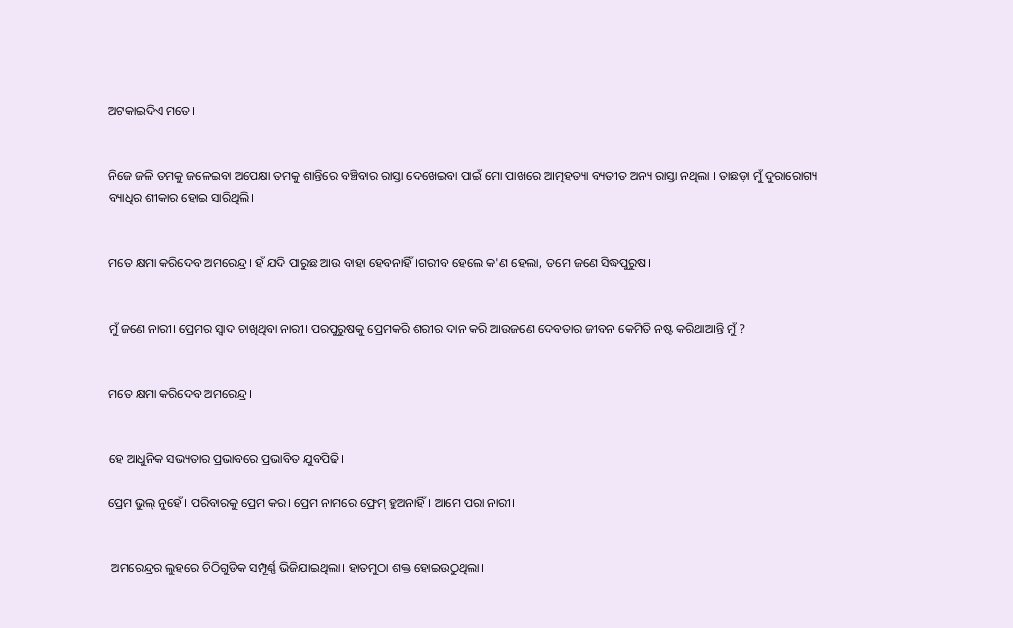ଅଟକାଇଦିଏ ମତେ।


ନିଜେ ଜଳି ତମକୁ ଜଳେଇବା ଅପେକ୍ଷା ତମକୁ ଶାନ୍ତିରେ ବଞ୍ଚିବାର ରାସ୍ତା ଦେଖେଇବା ପାଇଁ ମୋ ପାଖରେ ଆତ୍ମହତ୍ୟା ବ୍ୟତୀତ ଅନ୍ୟ ରାସ୍ତା ନଥିଲା । ତାଛଡ଼ା ମୁଁ ଦୁରାରୋଗ୍ୟ ବ୍ୟାଧିର ଶୀକାର ହୋଇ ସାରିଥିଲି।


ମତେ କ୍ଷମା କରିଦେବ ଅମରେନ୍ଦ୍ର। ହଁ ଯଦି ପାରୁଛ ଆଉ ବାହା ହେବନାହିଁ।ଗରୀବ ହେଲେ କ'ଣ ହେଲା, ତମେ ଜଣେ ସିଦ୍ଧପୁରୁଷ।


ମୁଁ ଜଣେ ନାରୀ। ପ୍ରେମର ସ୍ୱାଦ ଚାଖିଥିବା ନାରୀ। ପରପୁରୁଷକୁ ପ୍ରେମକରି ଶରୀର ଦାନ କରି ଆଉଜଣେ ଦେବତାର ଜୀବନ କେମିତି ନଷ୍ଟ କରିଥାଆନ୍ତି ମୁଁ ?


ମତେ କ୍ଷମା କରିଦେବ ଅମରେନ୍ଦ୍ର।


ହେ ଆଧୁନିକ ସଭ୍ୟତାର ପ୍ରଭାବରେ ପ୍ରଭାବିତ ଯୁବପିଢି।

ପ୍ରେମ ଭୁଲ୍ ନୁହେଁ। ପରିବାରକୁ ପ୍ରେମ କର। ପ୍ରେମ ନାମରେ ଫ୍ରେମ୍ ହୁଅନାହିଁ। ଆମେ ପରା ନାରୀ।


 ଅମରେନ୍ଦ୍ରର ଲୁହରେ ଚିଠିଗୁଡିକ ସମ୍ପୂର୍ଣ୍ଣ ଭିଜିଯାଇଥିଲା। ହାତମୁଠା ଶକ୍ତ ହୋଇଉଠୁଥିଲା।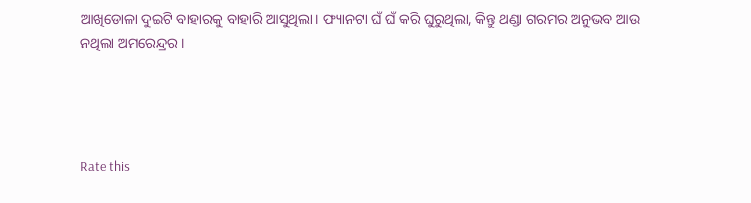ଆଖିଡୋଳା ଦୁଇଟି ବାହାରକୁ ବାହାରି ଆସୁଥିଲା। ଫ୍ୟାନଟା ଘଁ ଘଁ କରି ଘୁରୁଥିଲା, କିନ୍ତୁ ଥଣ୍ଡା ଗରମର ଅନୁଭବ ଆଉ ନଥିଲା ଅମରେନ୍ଦ୍ରର।




Rate this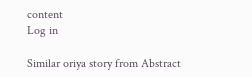content
Log in

Similar oriya story from Abstract